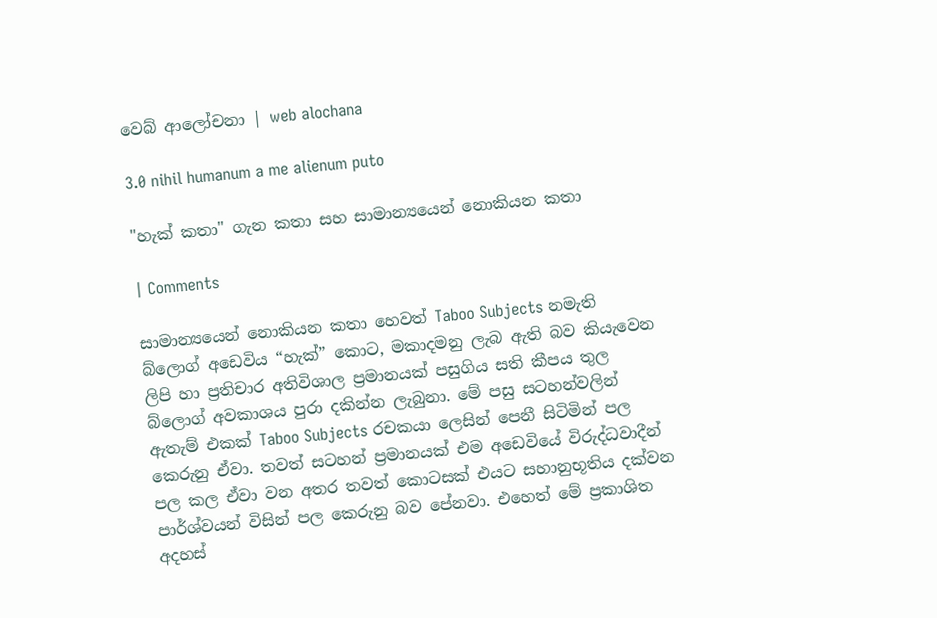වෙබ් ආලෝචනා | web alochana

3.0 nihil humanum a me alienum puto

"හැක් කතා" ගැන කතා සහ සාමාන්‍යයෙන් නොකියන කතා

| Comments

සාමාන්‍යයෙන් නොකියන කතා හෙවත් Taboo Subjects නමැති බ්ලොග් අඩෙවිය “හැක්” කොට, මකාදමනු ලැබ ඇති බව කියැවෙන ලිපි හා ප්‍රතිචාර අතිවිශාල ප්‍රමානයක් පසුගිය සති කීපය තුල බ්ලොග් අවකාශය පුරා දකින්න ලැබුනා. මේ පසු සටහන්වලින් ඇතැම් එකක් Taboo Subjects රචකයා ලෙසින් පෙනී සිටිමින් පල කෙරුනු ඒවා. තවත් සටහන් ප්‍රමානයක් එම අඩෙවියේ විරුද්ධවාදීන් පල කල ඒවා වන අතර තවත් කොටසක් එයට සහානුභූතිය දක්වන පාර්ශ්වයන් විසින් පල කෙරුනු බව පේනවා. එහෙත් මේ ප්‍රකාශිත අදහස්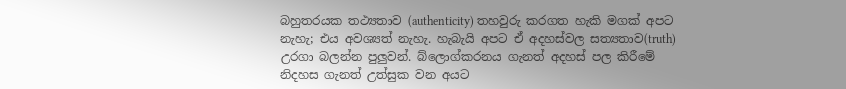බහුතරයක තථ්‍යතාව (authenticity) තහවුරු කරගත හැකි මගක් අපට නැහැ; එය අවශ්‍යත් නැහැ. හැබැයි අපට ඒ අදහස්වල සත්‍යතාව(truth) උරගා බලන්න පුලුවන්. බ්ලොග්කරනය ගැනත් අදහස් පල කිරීමේ නිදහස ගැනත් උත්සුක වන අයට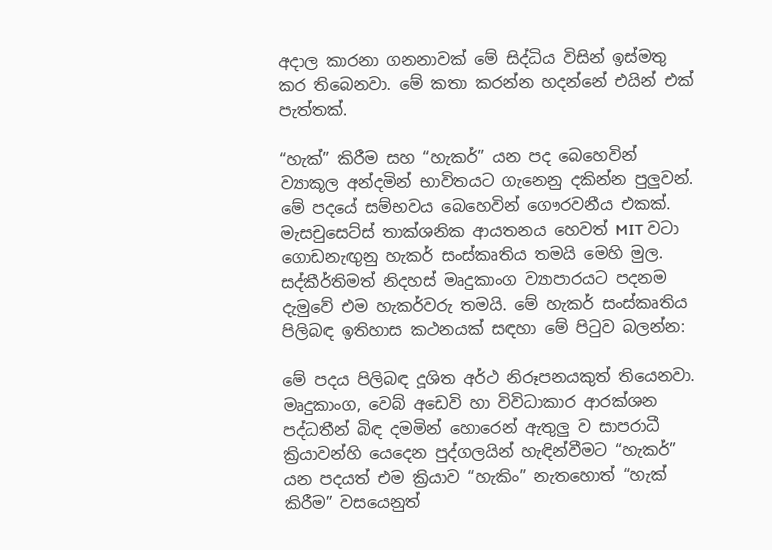අදාල කාරනා ගනනාවක් මේ සිද්ධිය විසින් ඉස්මතු කර තිබෙනවා. මේ කතා කරන්න හදන්නේ එයින් එක් පැත්තක්.

“හැක්” කිරීම සහ “හැකර්” යන පද බෙහෙවින් ව්‍යාකූල අන්දමින් භාවිතයට ගැනෙනු දකින්න පුලුවන්. මේ පදයේ සම්භවය බෙහෙවින් ගෞරවනීය එකක්. මැසචුසෙට්ස් තාක්ශනික ආයතනය හෙවත් MIT වටා ගොඩනැඟුනු හැකර් සංස්කෘතිය තමයි මෙහි මුල. සද්කීර්තිමත් නිදහස් මෘදුකාංග ව්‍යාපාරයට පදනම දැමුවේ එම හැකර්වරු තමයි. මේ හැකර් සංස්කෘතිය පිලිබඳ ඉතිහාස කථනයක් සඳහා මේ පිටුව බලන්න:

මේ පදය පිලිබඳ දූශිත අර්ථ නිරූපනයකුත් තියෙනවා. මෘදුකාංග, වෙබ් අඩෙවි හා විවිධාකාර ආරක්ශන පද්ධතීන් බිඳ දමමින් හොරෙන් ඇතුලු ව සාපරාධී ක්‍රියාවන්හි යෙදෙන පුද්ගලයින් හැඳින්වීමට “හැකර්” යන පදයත් එම ක්‍රියාව “හැකිං” නැතහොත් “හැක් කිරීම” වසයෙනුත්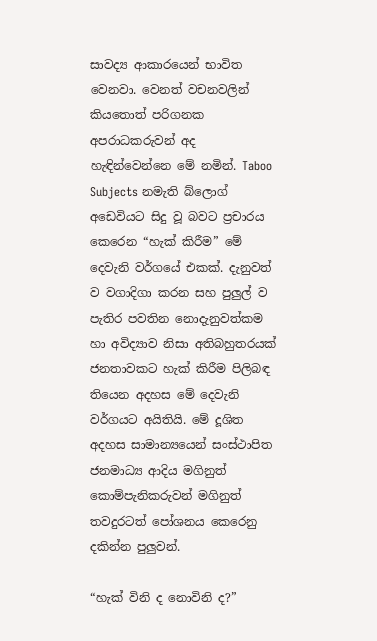සාවද්‍ය ආකාරයෙන් භාවිත වෙනවා. වෙනත් වචනවලින් කියතොත් පරිගනක අපරාධකරුවන් අද හැඳින්වෙන්නෙ මේ නමින්. Taboo Subjects නමැති බ්ලොග් අඩෙවියට සිදු වූ බවට ප්‍රචාරය කෙරෙන “හැක් කිරීම” මේ දෙවැනි වර්ගයේ එකක්. දැනුවත් ව වගාදිගා කරන සහ පුලුල් ව පැතිර පවතින නොදැනුවත්කම හා අවිද්‍යාව නිසා අතිබහුතරයක් ජනතාවකට හැක් කිරීම පිලිබඳ තියෙන අදහස මේ දෙවැනි වර්ගයට අයිතියි. මේ දූශිත අදහස සාමාන්‍යයෙන් සංස්ථාපිත ජනමාධ්‍ය ආදිය මගිනුත් කොම්පැනිකරුවන් මගිනුත් තවදුරටත් පෝශනය කෙරෙනු දකින්න පුලුවන්.

“හැක් විනි ද නොවිනි ද?”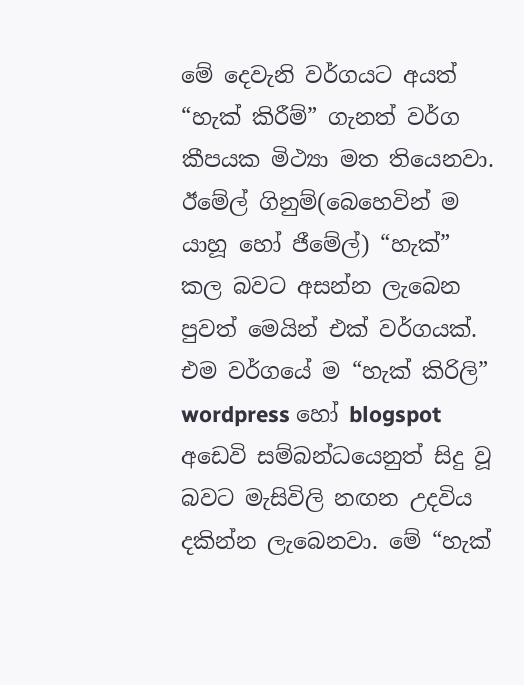මේ දෙවැනි වර්ගයට අයත් “හැක් කිරීම්” ගැනත් වර්ග කීපයක මිථ්‍යා මත තියෙනවා. ඊමේල් ගිනුම්(බෙහෙවින් ම යාහූ හෝ ජීමේල්) “හැක්” කල බවට අසන්න ලැබෙන පුවත් මෙයින් එක් වර්ගයක්. එම වර්ගයේ ම “හැක් කිරිලි” wordpress හෝ blogspot අඩෙවි සම්බන්ධයෙනුත් සිදු වූ බවට මැසිවිලි නඟන උදවිය දකින්න ලැබෙනවා. මේ “හැක්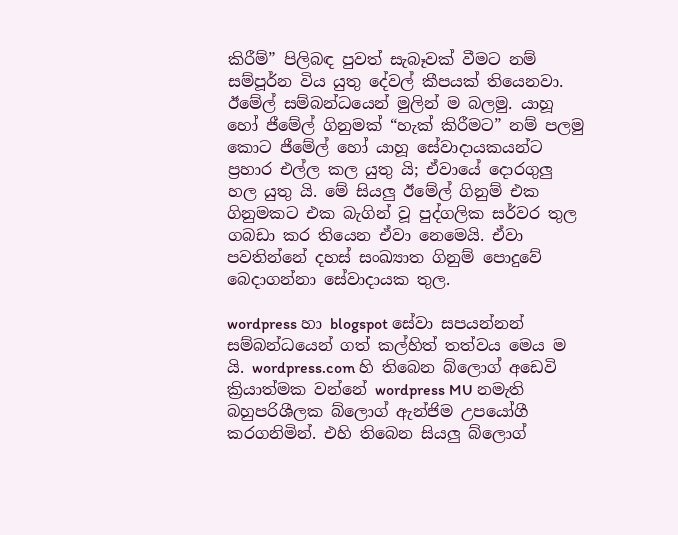කිරීම්” පිලිබඳ පුවත් සැබෑවක් වීමට නම් සම්පූර්න විය යුතු දේවල් කීපයක් තියෙනවා. ඊමේල් සම්බන්ධයෙන් මුලින් ම බලමු. යාහූ හෝ ජීමේල් ගිනුමක් “හැක් කිරීමට” නම් පලමු කොට ජීමේල් හෝ යාහූ සේවාදායකයන්ට ප්‍රහාර එල්ල කල යුතු යි; ඒවායේ දොරගුලු හල යුතු යි. මේ සියලු ඊමේල් ගිනුම් එක ගිනුමකට එක බැගින් වූ පුද්ගලික සර්වර තුල ගබඩා කර තියෙන ඒවා නෙමෙයි. ඒවා පවතින්නේ දහස් සංඛ්‍යාත ගිනුම් පොදුවේ බෙදාගන්නා සේවාදායක තුල.

wordpress හා blogspot සේවා සපයන්නන් සම්බන්ධයෙන් ගත් කල්හිත් තත්වය මෙය ම යි. wordpress.com හි තිබෙන බ්ලොග් අඩෙවි ක්‍රියාත්මක වන්නේ wordpress MU නමැති බහුපරිශීලක බ්ලොග් ඇන්ජිම උපයෝගී කරගනිමින්. එහි තිබෙන සියලු බ්ලොග්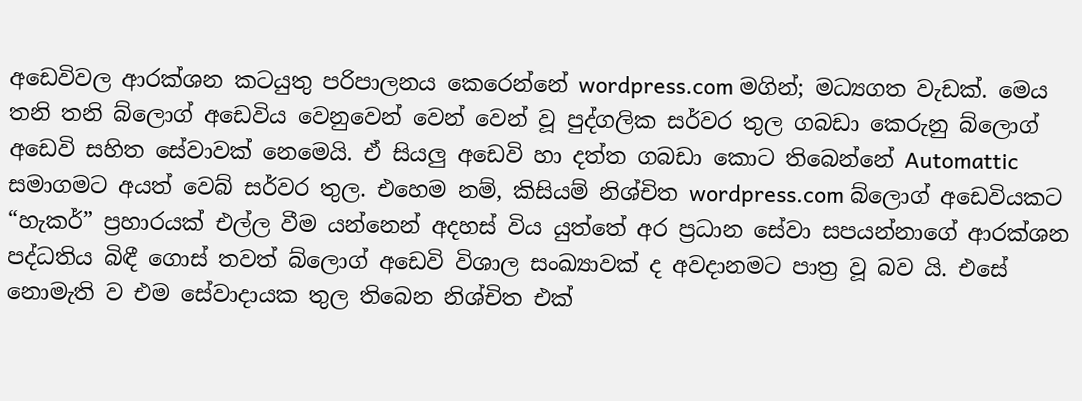අඩෙවිවල ආරක්ශන කටයුතු පරිපාලනය කෙරෙන්නේ wordpress.com මගින්; මධ්‍යගත වැඩක්. මෙය තනි තනි බ්ලොග් අඩෙවිය වෙනුවෙන් වෙන් වෙන් වූ පුද්ගලික සර්වර තුල ගබඩා කෙරුනු බ්ලොග් අඩෙවි සහිත සේවාවක් නෙමෙයි. ඒ සියලු අඩෙවි හා දත්ත ගබඩා කොට තිබෙන්නේ Automattic සමාගමට අයත් වෙබ් සර්වර තුල. එහෙම නම්, කිසියම් නිශ්චිත wordpress.com බ්ලොග් අඩෙවියකට “හැකර්” ප්‍රහාරයක් එල්ල වීම යන්නෙන් අදහස් විය යුත්තේ අර ප්‍රධාන සේවා සපයන්නාගේ ආරක්ශන පද්ධතිය බිඳී ගොස් තවත් බ්ලොග් අඩෙවි විශාල සංඛ්‍යාවක් ද අවදානමට පාත්‍ර වූ බව යි. එසේ නොමැති ව එම සේවාදායක තුල තිබෙන නිශ්චිත එක්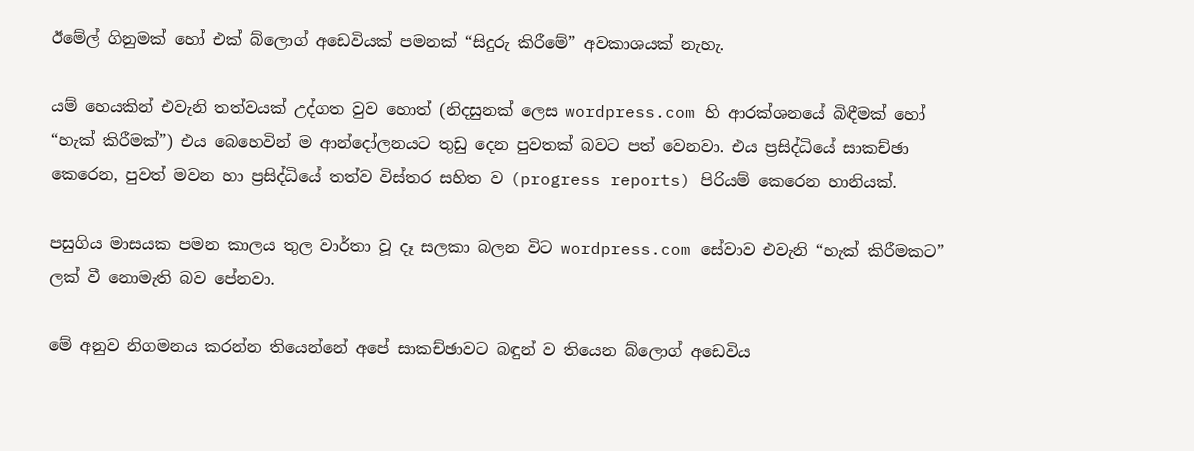ඊමේල් ගිනුමක් හෝ එක් බ්ලොග් අඩෙවියක් පමනක් “සිදුරු කිරීමේ” අවකාශයක් නැහැ.

යම් හෙයකින් එවැනි තත්වයක් උද්ගත වුව හොත් (නිදසුනක් ලෙස wordpress.com හි ආරක්ශනයේ බිඳීමක් හෝ “හැක් කිරීමක්”) එය බෙහෙවින් ම ආන්දෝලනයට තුඩු දෙන පුවතක් බවට පත් වෙනවා. එය ප්‍රසිද්ධියේ සාකච්ඡා කෙරෙන, පුවත් මවන හා ප්‍රසිද්ධියේ තත්ව විස්තර සහිත ව (progress reports) පිරියම් කෙරෙන හානියක්.

පසුගිය මාසයක පමන කාලය තුල වාර්තා වූ දෑ සලකා බලන විට wordpress.com සේවාව එවැනි “හැක් කිරීමකට” ලක් වී නොමැති බව පේනවා.

මේ අනුව නිගමනය කරන්න තියෙන්නේ අපේ සාකච්ඡාවට බඳුන් ව තියෙන බ්ලොග් අඩෙවිය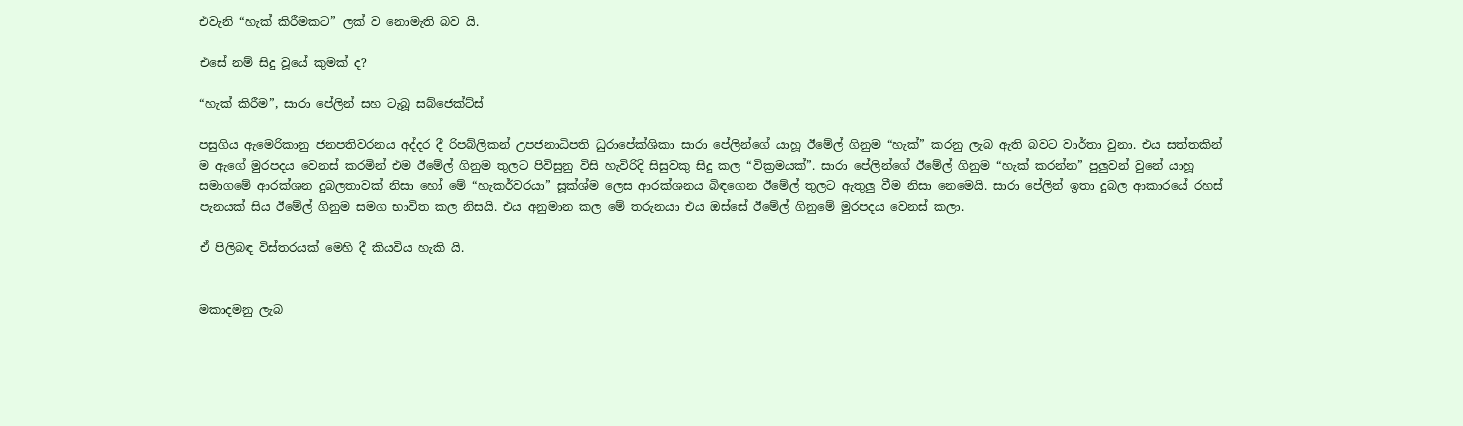එවැනි “හැක් කිරීමකට” ලක් ව නොමැති බව යි.

එසේ නම් සිදු වූයේ කුමක් ද?

“හැක් කිරීම”, සාරා පේලින් සහ ටැබූ සබ්ජෙක්ට්ස්

පසුගිය ඇමෙරිකානු ජනපතිවරනය අද්දර දී රිපබ්ලිකන් උපජනාධිපති ධුරාපේක්ශිකා සාරා පේලින්ගේ යාහූ ඊමේල් ගිනුම “හැක්” කරනු ලැබ ඇති බවට වාර්තා වුනා. එය සත්තකින් ම ඇගේ මුරපදය වෙනස් කරමින් එම ඊමේල් ගිනුම තුලට පිවිසුනු විසි හැවිරිදි සිසුවකු සිදු කල “වික්‍රමයක්”. සාරා පේලින්ගේ ඊමේල් ගිනුම “හැක් කරන්න” පුලුවන් වුනේ යාහූ සමාගමේ ආරක්ශන දුබලතාවක් නිසා හෝ මේ “හැකර්වරයා” සූක්ශ්ම ලෙස ආරක්ශනය බිඳගෙන ඊමේල් තුලට ඇතුලු වීම නිසා නෙමෙයි. සාරා පේලින් ඉතා දුබල ආකාරයේ රහස් පැනයක් සිය ඊමේල් ගිනුම සමග භාවිත කල නිසයි. එය අනුමාන කල මේ තරුනයා එය ඔස්සේ ඊමේල් ගිනුමේ මුරපදය වෙනස් කලා.

ඒ පිලිබඳ විස්තරයක් මෙහි දී කියවිය හැකි යි.


මකාදමනු ලැබ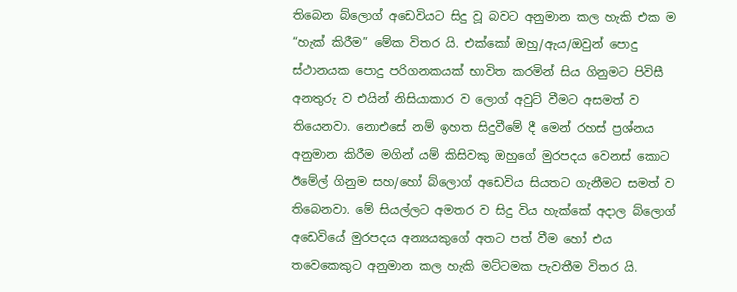තිබෙන බ්ලොග් අඩෙවියට සිදු වූ බවට අනුමාන කල හැකි එක ම “හැක් කිරීම” මේක විතර යි. එක්කෝ ඔහු/ඇය/ඔවුන් පොදු ස්ථානයක පොදු පරිගනකයක් භාවිත කරමින් සිය ගිනුමට පිවිසී අනතුරු ව එයින් නිසියාකාර ව ලොග් අවුට් වීමට අසමත් ව තියෙනවා. නොඑසේ නම් ඉහත සිදුවීමේ දී මෙන් රහස් ප්‍රශ්නය අනුමාන කිරීම මගින් යම් කිසිවකු ඔහුගේ මුරපදය වෙනස් කොට ඊමේල් ගිනුම සහ/හෝ බ්ලොග් අඩෙවිය සියතට ගැනීමට සමත් ව තිබෙනවා. මේ සියල්ලට අමතර ව සිදු විය හැක්කේ අදාල බ්ලොග් අඩෙවියේ මුරපදය අන්‍යයකුගේ අතට පත් වීම හෝ එය තවෙකෙකුට අනුමාන කල හැකි මට්ටමක පැවතීම විතර යි.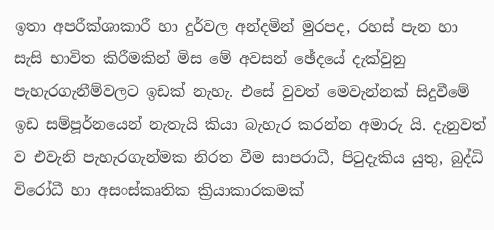ඉතා අපරීක්ශාකාරී හා දුර්වල අන්දමින් මුරපද, රහස් පැන හා සැසි භාවිත කිරීමකින් මිස මේ අවසන් ඡේදයේ දැක්වුනු පැහැරගැනීම්වලට ඉඩක් නැහැ. එසේ වුවත් මෙවැන්නක් සිදුවීමේ ඉඩ සම්පූර්නයෙන් නැතැයි කියා බැහැර කරන්න අමාරු යි. දැනුවත් ව එවැනි පැහැරගැන්මක නිරත වීම සාපරාධී, පිටුදැකිය යුතු, බුද්ධි විරෝධී හා අසංස්කෘතික ක්‍රියාකාරකමක්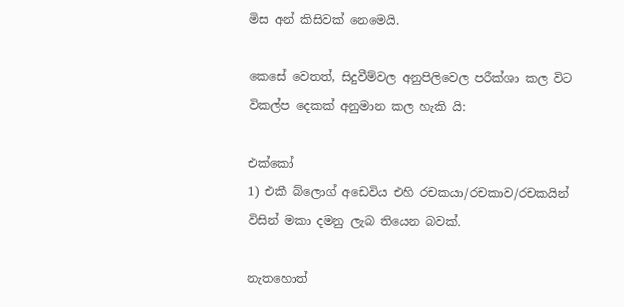මිස අන් කිසිවක් නෙමෙයි.

කෙසේ වෙතත්, සිදුවීම්වල අනුපිලිවෙල පරීක්ශා කල විට විකල්ප දෙකක් අනුමාන කල හැකි යි:

එක්කෝ
1) එකී බ්ලොග් අඩෙවිය එහි රචකයා/රචකාව/රචකයින් විසින් මකා දමනු ලැබ තියෙන බවක්.

නැතහොත්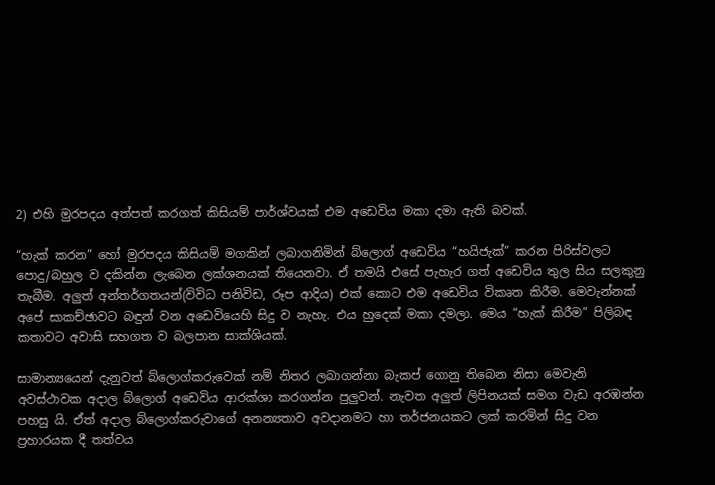2) එහි මුරපදය අත්පත් කරගත් කිසියම් පාර්ශ්වයක් එම අඩෙවිය මකා දමා ඇති බවක්.

“හැක් කරන” හෝ මුරපදය කිසියම් මගකින් ලබාගනිමින් බ්ලොග් අඩෙවිය “හයිජැක්” කරන පිරිස්වලට පොදු/බහුල ව දකින්න ලැබෙන ලක්ශනයක් තියෙනවා. ඒ තමයි එසේ පැහැර ගත් අඩෙවිය තුල සිය සලකුනු තැබීම. අලුත් අන්තර්ගතයන්(විවිධ පනිවිඩ, රූප ආදිය) එක් කොට එම අඩෙවිය විකෘත කිරීම. මෙවැන්නක් අපේ සාකච්ඡාවට බඳුන් වන අඩෙවියෙහි සිදු ව නැහැ. එය හුදෙක් මකා දමලා. මෙය “හැක් කිරීම” පිලිබඳ කතාවට අවාසි සහගත ව බලපාන සාක්ශියක්.

සාමාන්‍යයෙන් දැනුවත් බ්ලොග්කරුවෙක් නම් නිතර ලබාගන්නා බැකප් ගොනු තිබෙන නිසා මෙවැනි අවස්ථාවක අදාල බ්ලොග් අඩෙවිය ආරක්ශා කරගන්න පුලුවන්. නැවත අලුත් ලිපිනයක් සමග වැඩ අරඹන්න පහසු යි. ඒත් අදාල බ්ලොග්කරුවාගේ අනන්‍යතාව අවදානමට හා තර්ජනයකට ලක් කරමින් සිදු වන ප්‍රහාරයක දී තත්වය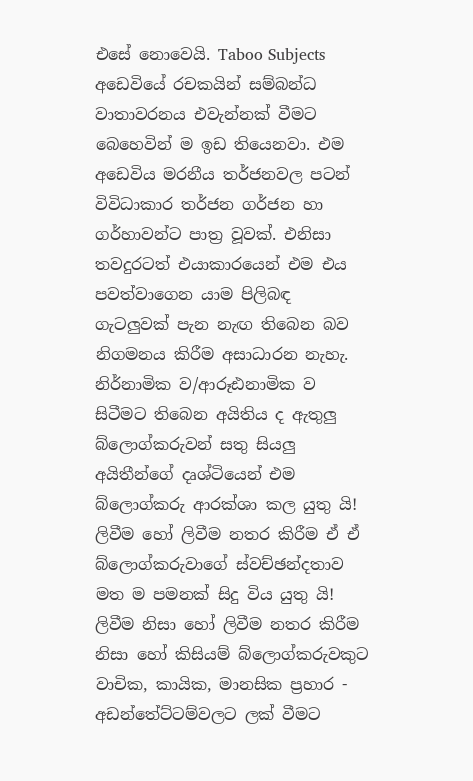එසේ නොවෙයි. Taboo Subjects අඩෙවියේ රචකයින් සම්බන්ධ වාතාවරනය එවැන්නක් වීමට බෙහෙවින් ම ඉඩ තියෙනවා. එම අඩෙවිය මරනීය තර්ජනවල පටන් විවිධාකාර තර්ජන ගර්ජන හා ගර්හාවන්ට පාත්‍ර වූවක්. එනිසා තවදුරටත් එයාකාරයෙන් එම එය පවත්වාගෙන යාම පිලිබඳ ගැටලුවක් පැන නැඟ තිබෙන බව නිගමනය කිරීම අසාධාරන නැහැ. නිර්නාමික ව/ආරූඪනාමික ව සිටීමට තිබෙන අයිතිය ද ඇතුලු බ්ලොග්කරුවන් සතු සියලු අයිතීන්ගේ දෘශ්ටියෙන් එම බ්ලොග්කරු ආරක්ශා කල යුතු යි! ලිවීම හෝ ලිවීම නතර කිරීම ඒ ඒ බ්ලොග්කරුවාගේ ස්වච්ඡන්දතාව මත ම පමනක් සිදු විය යුතු යි! ලිවීම නිසා හෝ ලිවීම නතර කිරීම නිසා හෝ කිසියම් බ්ලොග්කරුවකුට වාචික, කායික, මානසික ප්‍රහාර - අඩන්තේට්ටම්වලට ලක් වීමට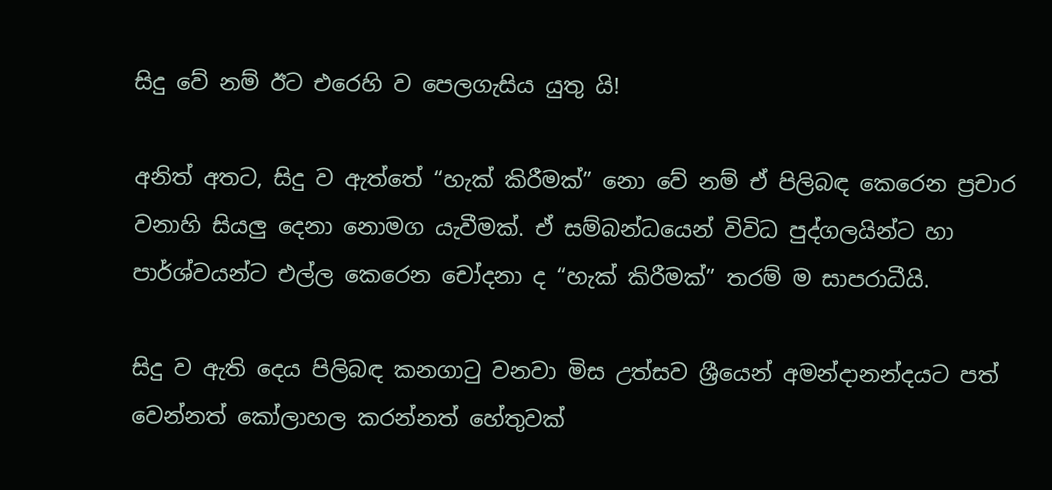සිදු වේ නම් ඊට එරෙහි ව පෙලගැසිය යුතු යි!

අනිත් අතට, සිදු ව ඇත්තේ “හැක් කිරීමක්” නො වේ නම් ඒ පිලිබඳ කෙරෙන ප්‍රචාර වනාහි සියලු දෙනා නොමග යැවීමක්. ඒ සම්බන්ධයෙන් විවිධ පුද්ගලයින්ට හා පාර්ශ්වයන්ට එල්ල කෙරෙන චෝදනා ද “හැක් කිරීමක්” තරම් ම සාපරාධීයි.

සිදු ව ඇති දෙය පිලිබඳ කනගාටු වනවා මිස උත්සව ශ්‍රීයෙන් අමන්දානන්දයට පත් වෙන්නත් කෝලාහල කරන්නත් හේතුවක්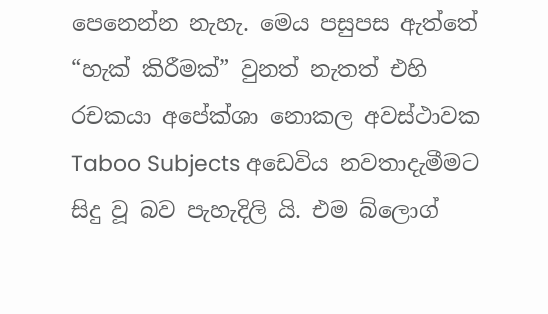පෙනෙන්න නැහැ. මෙය පසුපස ඇත්තේ “හැක් කිරීමක්” වුනත් නැතත් එහි රචකයා අපේක්ශා නොකල අවස්ථාවක Taboo Subjects අඩෙවිය නවතාදැමීමට සිදු වූ බව පැහැදිලි යි. එම බ්ලොග්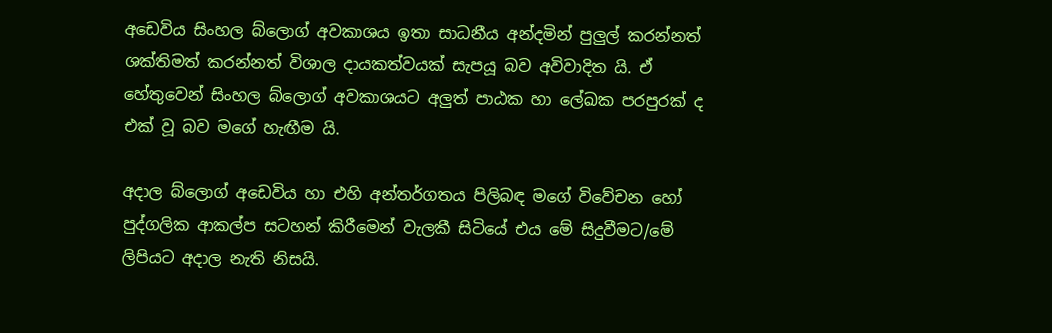අඩෙවිය සිංහල බ්ලොග් අවකාශය ඉතා සාධනීය අන්දමින් පුලුල් කරන්නත් ශක්තිමත් කරන්නත් විශාල දායකත්වයක් සැපයූ බව අවිවාදිත යි. ඒ හේතුවෙන් සිංහල බ්ලොග් අවකාශයට අලුත් පාඨක හා ලේඛක පරපුරක් ද එක් වූ බව මගේ හැඟීම යි.

අදාල බ්ලොග් අඩෙවිය හා එහි අන්තර්ගතය පිලිබඳ මගේ විවේචන හෝ පුද්ගලික ආකල්ප සටහන් කිරීමෙන් වැලකී සිටියේ එය මේ සිදුවීමට/මේ ලිපියට අදාල නැති නිසයි.